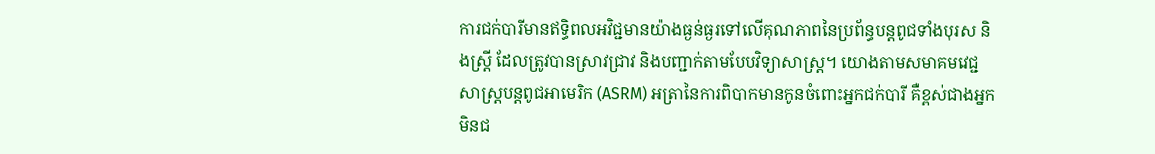ការជក់បារីមានឥទ្ធិពលអវិជ្ជមានយ៉ាងធ្ងន់ធ្ងរទៅលើគុណភាពនៃប្រព័ន្ធបន្តពូជទាំងបុរស និងស្ត្រី ដែលត្រូវបានស្រាវជ្រាវ និងបញ្ជាក់តាមបែបវិទ្យាសាស្ត្រ។ យោងតាមសមាគមវេជ្ជសាស្ត្របន្តពូជអាមេរិក (ASRM) អត្រានៃការពិបាកមានកូនចំពោះអ្នកជក់បារី គឺខ្ពស់ជាងអ្នកមិនជ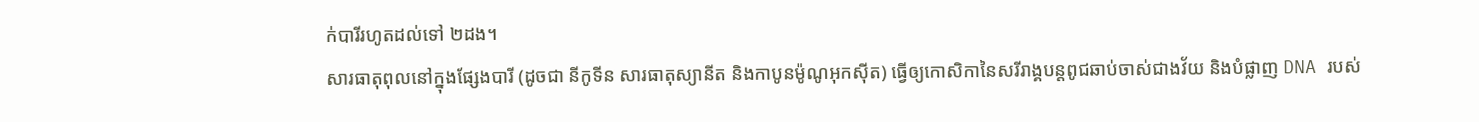ក់បារីរហូតដល់ទៅ ២ដង។
សារធាតុពុលនៅក្នុងផ្សែងបារី (ដូចជា នីកូទីន សារធាតុស្យានីត និងកាបូនម៉ូណូអុកស៊ីត) ធ្វើឲ្យកោសិកានៃសរីរាង្គបន្តពូជឆាប់ចាស់ជាងវ័យ និងបំផ្លាញ DNA របស់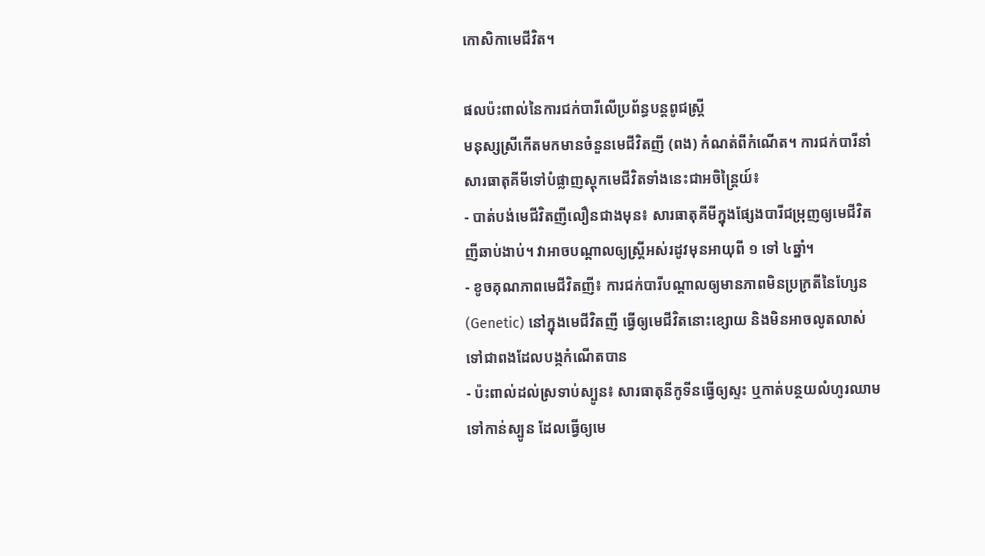កោសិកាមេជីវិត។

ផលប៉ះពាល់នៃការជក់បារីលើប្រព័ន្ធបន្តពូជស្ត្រី
មនុស្សស្រីកើតមកមានចំនួនមេជីវិតញី (ពង) កំណត់ពីកំណើត។ ការជក់បារីនាំសារធាតុគីមីទៅបំផ្លាញស្តុកមេជីវិតទាំងនេះជាអចិន្ត្រៃយ៍៖
- បាត់បង់មេជីវិតញីលឿនជាងមុន៖ សារធាតុគីមីក្នុងផ្សែងបារីជម្រុញឲ្យមេជីវិតញីឆាប់ងាប់។ វាអាចបណ្តាលឲ្យស្ត្រីអស់រដូវមុនអាយុពី ១ ទៅ ៤ឆ្នាំ។
- ខូចគុណភាពមេជីវិតញី៖ ការជក់បារីបណ្តាលឲ្យមានភាពមិនប្រក្រតីនៃហ្សែន (Genetic) នៅក្នុងមេជីវិតញី ធ្វើឲ្យមេជីវិតនោះខ្សោយ និងមិនអាចលូតលាស់ទៅជាពងដែលបង្កកំណើតបាន
- ប៉ះពាល់ដល់ស្រទាប់ស្បូន៖ សារធាតុនីកូទីនធ្វើឲ្យស្ទះ ឬកាត់បន្ថយលំហូរឈាមទៅកាន់ស្បូន ដែលធ្វើឲ្យមេ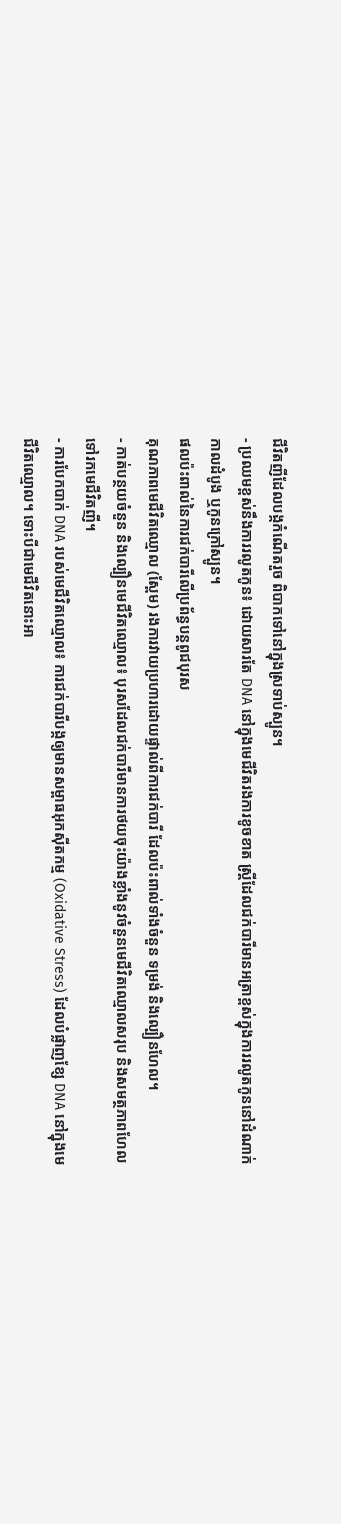ជីវិតញីដែលបង្កកំណើតរួច ពិបាកទៅនៅក្នុងស្រទាប់ស្បូន។
- ប្រឈមខ្ពស់នឹងការរលូតកូន៖ ដោយសារតែ DNA នៅក្នុងមេជីវិតរងការខូចខាត ស្ត្រីដែលជក់បារីមានអត្រាខ្ពស់ក្នុងការរលូតកូននៅដំណាក់កាលដំបូង ឬកូនក្រៅស្បូន។
ផលប៉ះពាល់នៃការជក់បារីលើប្រព័ន្ធបន្តពូជបុរស
គុណភាពមេជីវិតឈ្មោល (ស្ពែម) រងការវាយប្រហារដោយផ្ទាល់ពីការជក់បារី ដែលប៉ះពាល់ទាំងចំនួន ទម្រង់ និងល្បឿនហែល។
- កាត់បន្ថយចំនួន និងល្បឿនមេជីវិតឈ្មោល៖ បុរសដែលជក់បារីមានការថយចុះយ៉ាងខ្លាំងនូវចំនួនមេជីវិតឈ្មោលសរុប និងសមត្ថភាពហែលទៅរកមេជីវិតញី។
- ការបែកបាក់ DNA របស់មេជីវិតឈ្មោល៖ ការជក់បារីបង្កឲ្យមានសម្ពាធអុកស៊ីតកម្ម (Oxidative Stress) ដែលបំផ្លាញខ្សែ DNA នៅក្នុងមេជីវិតឈ្មោល។ ទោះបីជាមេជីវិតនោះអា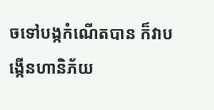ចទៅបង្កកំណើតបាន ក៏វាបង្កើនហានិភ័យ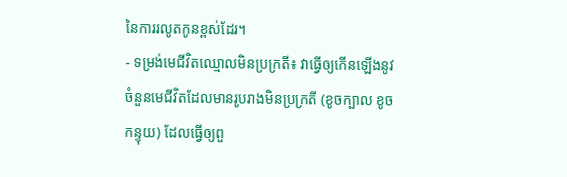នៃការរលូតកូនខ្ពស់ដែរ។
- ទម្រង់មេជីវិតឈ្មោលមិនប្រក្រតី៖ វាធ្វើឲ្យកើនឡើងនូវចំនួនមេជីវិតដែលមានរូបរាងមិនប្រក្រតី (ខូចក្បាល ខូចកន្ទុយ) ដែលធ្វើឲ្យពួ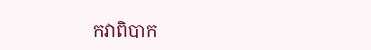កវាពិបាក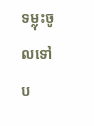ទម្លុះចូលទៅប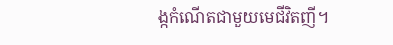ង្កកំណើតជាមួយមេជីវិតញី។